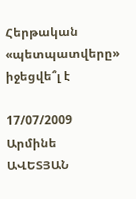Հերթական «պետպատվերը» իջեցվե՞լ է

17/07/2009 Արմինե ԱՎԵՏՅԱՆ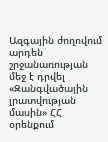Ազգային ժողովում արդեն շրջանառության մեջ է դրվել «Զանգվածային լրատվության մասին» ՀՀ օրենքում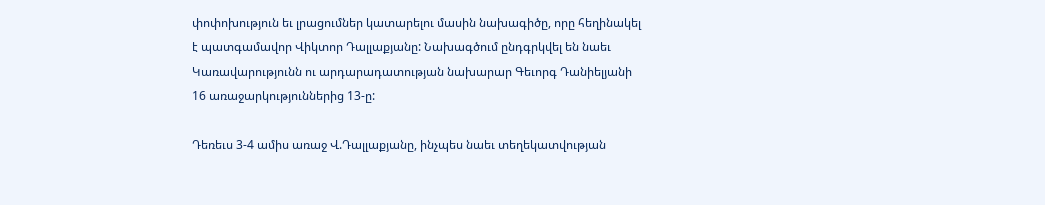փոփոխություն եւ լրացումներ կատարելու մասին նախագիծը, որը հեղինակել է պատգամավոր Վիկտոր Դալլաքյանը: Նախագծում ընդգրկվել են նաեւ Կառավարությունն ու արդարադատության նախարար Գեւորգ Դանիելյանի 16 առաջարկություններից 13-ը:

Դեռեւս 3-4 ամիս առաջ Վ.Դալլաքյանը, ինչպես նաեւ տեղեկատվության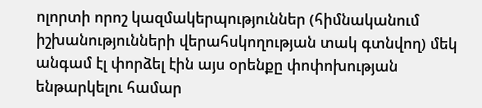ոլորտի որոշ կազմակերպություններ (հիմնականում իշխանությունների վերահսկողության տակ գտնվող) մեկ անգամ էլ փորձել էին այս օրենքը փոփոխության ենթարկելու համար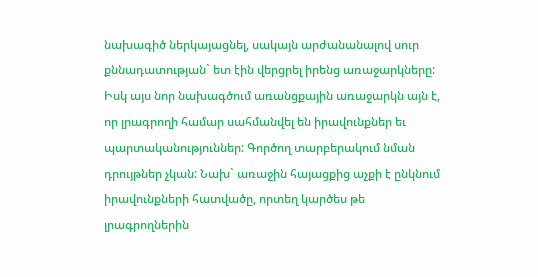նախագիծ ներկայացնել, սակայն արժանանալով սուր քննադատության` ետ էին վերցրել իրենց առաջարկները: Իսկ այս նոր նախագծում առանցքային առաջարկն այն է, որ լրագրողի համար սահմանվել են իրավունքներ եւ պարտականություններ: Գործող տարբերակում նման դրույթներ չկան: Նախ` առաջին հայացքից աչքի է ընկնում իրավունքների հատվածը, որտեղ կարծես թե լրագրողներին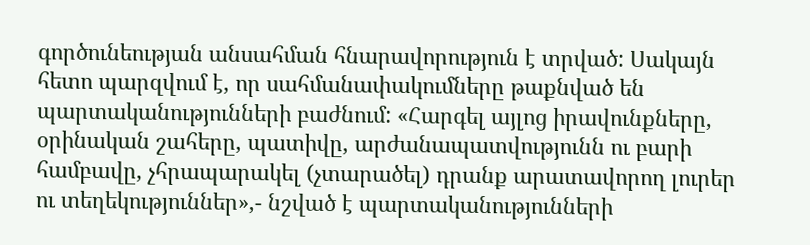գործունեության անսահման հնարավորություն է տրված: Սակայն հետո պարզվում է, որ սահմանափակումները թաքնված են պարտականությունների բաժնում: «Հարգել այլոց իրավունքները, օրինական շահերը, պատիվը, արժանապատվությունն ու բարի համբավը, չհրապարակել (չտարածել) դրանք արատավորող լուրեր ու տեղեկություններ»,- նշված է պարտականությունների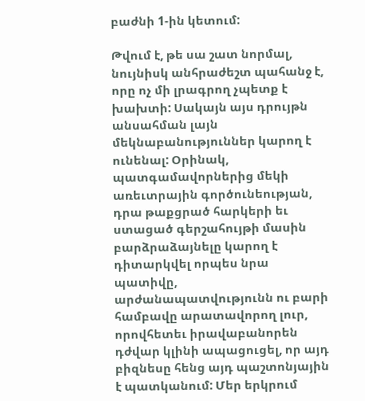բաժնի 1-ին կետում:

Թվում է, թե սա շատ նորմալ, նույնիսկ անհրաժեշտ պահանջ է, որը ոչ մի լրագրող չպետք է խախտի: Սակայն այս դրույթն անսահման լայն մեկնաբանություններ կարող է ունենալ: Օրինակ, պատգամավորներից մեկի առեւտրային գործունեության, դրա թաքցրած հարկերի եւ ստացած գերշահույթի մասին բարձրաձայնելը կարող է դիտարկվել որպես նրա պատիվը, արժանապատվությունն ու բարի համբավը արատավորող լուր, որովհետեւ իրավաբանորեն դժվար կլինի ապացուցել, որ այդ բիզնեսը հենց այդ պաշտոնյային է պատկանում: Մեր երկրում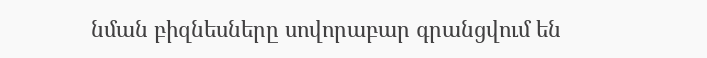նման բիզնեսները սովորաբար գրանցվում են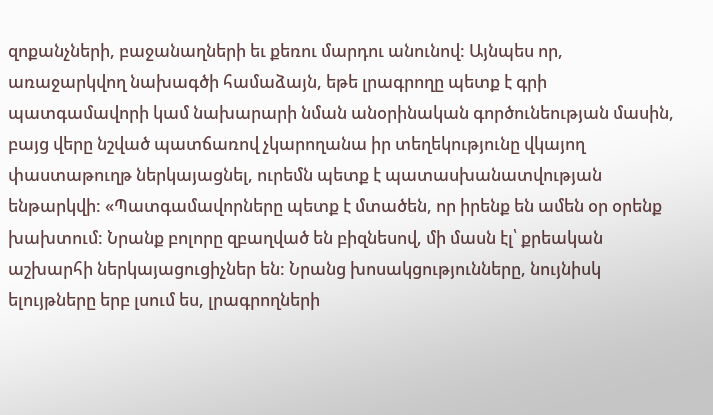զոքանչների, բաջանաղների եւ քեռու մարդու անունով: Այնպես որ, առաջարկվող նախագծի համաձայն, եթե լրագրողը պետք է գրի պատգամավորի կամ նախարարի նման անօրինական գործունեության մասին, բայց վերը նշված պատճառով չկարողանա իր տեղեկությունը վկայող փաստաթուղթ ներկայացնել, ուրեմն պետք է պատասխանատվության ենթարկվի: «Պատգամավորները պետք է մտածեն, որ իրենք են ամեն օր օրենք խախտում: Նրանք բոլորը զբաղված են բիզնեսով, մի մասն էլ՝ քրեական աշխարհի ներկայացուցիչներ են: Նրանց խոսակցությունները, նույնիսկ ելույթները երբ լսում ես, լրագրողների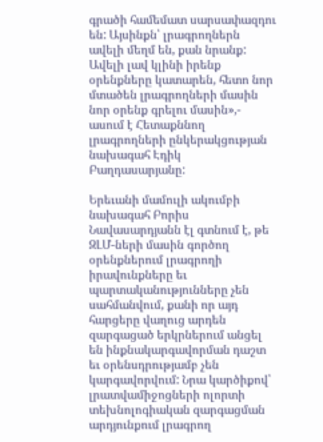գրածի համեմատ սարսափազդու են: Այսինքն՝ լրագրողներն ավելի մեղմ են, քան նրանք: Ավելի լավ կլինի իրենք օրենքները կատարեն, հետո նոր մտածեն լրագրողների մասին նոր օրենք գրելու մասին»,- ասում է Հետաքննող լրագրողների ընկերակցության նախագահ Էդիկ Բաղդասարյանը:

Երեւանի մամուլի ակումբի նախագահ Բորիս Նավասարդյանն էլ գտնում է, թե ԶԼՄ-ների մասին գործող օրենքներում լրագրողի իրավունքները եւ պարտականությունները չեն սահմանվում, քանի որ այդ հարցերը վաղուց արդեն զարգացած երկրներում անցել են ինքնակարգավորման դաշտ եւ օրենսդրությամբ չեն կարգավորվում: Նրա կարծիքով՝ լրատվամիջոցների ոլորտի տեխնոլոգիական զարգացման արդյունքում լրագրող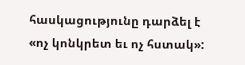հասկացությունը դարձել է «ոչ կոնկրետ եւ ոչ հստակ»: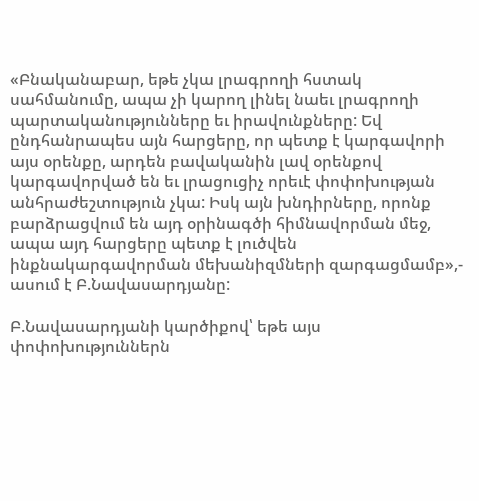«Բնականաբար, եթե չկա լրագրողի հստակ սահմանումը, ապա չի կարող լինել նաեւ լրագրողի պարտականությունները եւ իրավունքները: Եվ ընդհանրապես այն հարցերը, որ պետք է կարգավորի այս օրենքը, արդեն բավականին լավ օրենքով կարգավորված են եւ լրացուցիչ որեւէ փոփոխության անհրաժեշտություն չկա: Իսկ այն խնդիրները, որոնք բարձրացվում են այդ օրինագծի հիմնավորման մեջ, ապա այդ հարցերը պետք է լուծվեն ինքնակարգավորման մեխանիզմների զարգացմամբ»,- ասում է Բ.Նավասարդյանը:

Բ.Նավասարդյանի կարծիքով՝ եթե այս փոփոխություններն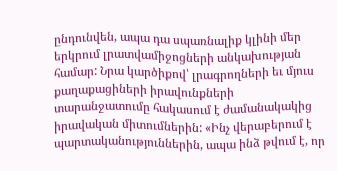ընդունվեն, ապա դա սպառնալիք կլինի մեր երկրում լրատվամիջոցների անկախության համար: Նրա կարծիքով՝ լրագրողների եւ մյուս քաղաքացիների իրավունքների տարանջատումը հակասում է ժամանակակից իրավական միտումներին: «Ինչ վերաբերում է պարտականություններին, ապա ինձ թվում է, որ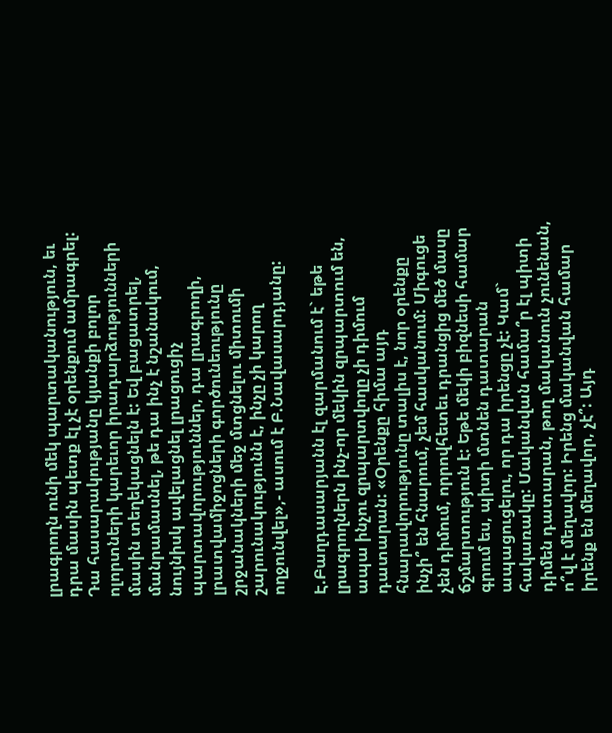լրագրողն ունի մեկ պարտականություն, եւ դրա մասին պետք էլ չէ օրենքում ամրագրել: Դա հասարակությանը կյանքի բոլոր ոլորտների կարեւոր իրադարձությունների մասին տեղեկացնելն է: Եվ բացատրել, մանրամասնել, թե դա ինչ է նշանակում, նույնիսկ ավելացնել լրացուցիչ պարտավորություններ, դա լրագրողի, լրատվամիջոցների գործունեությունը շրջանակների մեջ մտցնելու միտումի շարունակությունն է, ինչը չի կարող ողջունվել»,- ասում է Բ.Նավասարդյանը:

Է.Բաղդասարյանն էլ զարմանում է` եթե լրագրողներն ինչ-որ մեկին զրպարտում են, ապա ինչու զրպարտվողը չի դիմում դատարան: «Օրենքը հիմա այդ հնարավորությունը տալիս է, նոր օրենքը ինչի՞ են հնարում, չեմ հասկանում: Միգուցե չեն դիմում, որրովհետեւ դրանցից մեծ մասը ճշմարտություն է: Եթե մեկի բիզնեսի համար գրում ես, պիտի մտնեն դատարան ապացուցելու, որ դա իրենցը չէ: Կամ` հակառակը: Մականվան համա՞ր էլ պիտի դիմեն դատարան, թող մականուն չունենան, ո՞վ է մեղավոր: Իրենց մականվան համար իրենք են մեղավոր, չէ՞: Այդ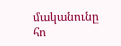մականունը հո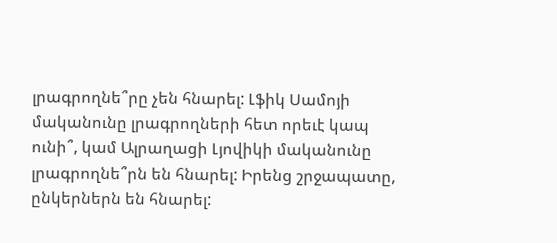լրագրողնե՞րը չեն հնարել: Լֆիկ Սամոյի մականունը լրագրողների հետ որեւէ կապ ունի՞, կամ Ալրաղացի Լյովիկի մականունը լրագրողնե՞րն են հնարել: Իրենց շրջապատը, ընկերներն են հնարել: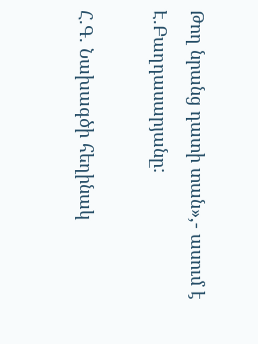Թող նրանց դատի տան»,- ասում է Է.Բաղդասարյանը:

Հ.Գ. Նախագծի հեղինակ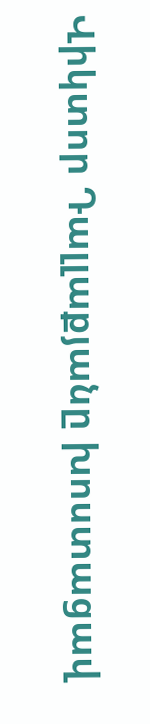Վիկտոր Դալլաքյանը խոստացավ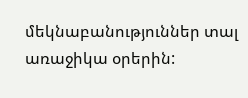մեկնաբանություններ տալ առաջիկա օրերին: